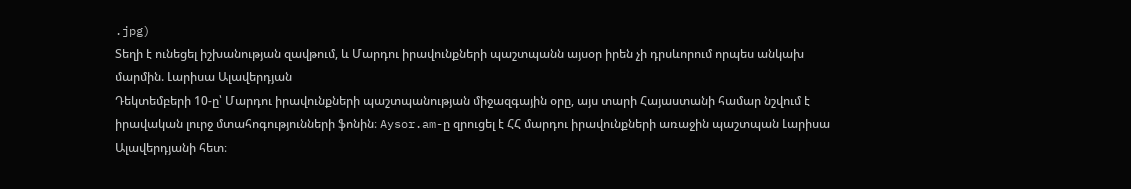.jpg)
Տեղի է ունեցել իշխանության զավթում, և Մարդու իրավունքների պաշտպանն այսօր իրեն չի դրսևորում որպես անկախ մարմին. Լարիսա Ալավերդյան
Դեկտեմբերի 10-ը՝ Մարդու իրավունքների պաշտպանության միջազգային օրը, այս տարի Հայաստանի համար նշվում է իրավական լուրջ մտահոգությունների ֆոնին։ Aysor.am-ը զրուցել է ՀՀ մարդու իրավունքների առաջին պաշտպան Լարիսա Ալավերդյանի հետ։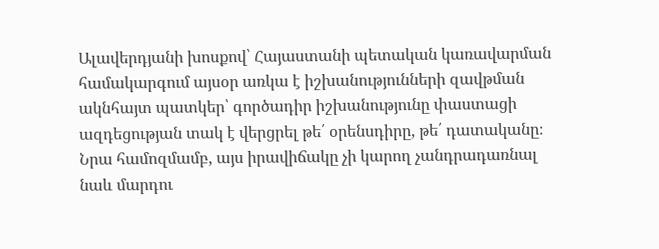Ալավերդյանի խոսքով՝ Հայաստանի պետական կառավարման համակարգում այսօր առկա է իշխանությունների զավթման ակնհայտ պատկեր՝ գործադիր իշխանությունը փաստացի ազդեցության տակ է վերցրել թե՛ օրենսդիրը, թե՛ դատականը։ Նրա համոզմամբ, այս իրավիճակը չի կարող չանդրադառնալ նաև մարդու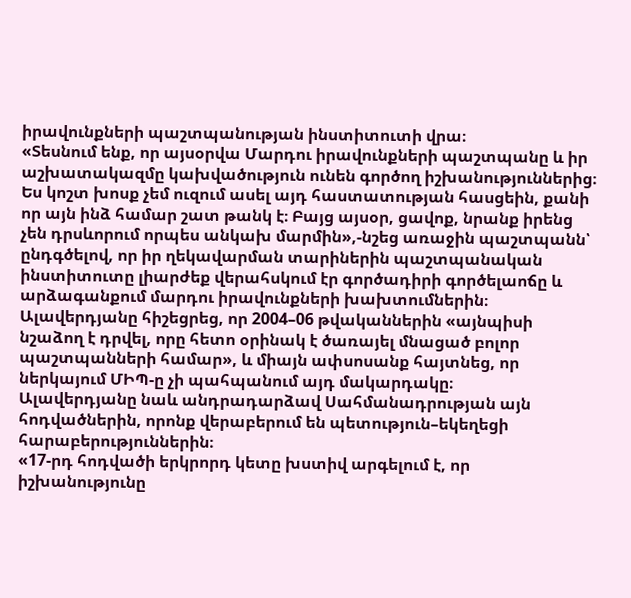իրավունքների պաշտպանության ինստիտուտի վրա։
«Տեսնում ենք, որ այսօրվա Մարդու իրավունքների պաշտպանը և իր աշխատակազմը կախվածություն ունեն գործող իշխանություններից։ Ես կոշտ խոսք չեմ ուզում ասել այդ հաստատության հասցեին, քանի որ այն ինձ համար շատ թանկ է։ Բայց այսօր, ցավոք, նրանք իրենց չեն դրսևորում որպես անկախ մարմին»,-նշեց առաջին պաշտպանն՝ ընդգծելով, որ իր ղեկավարման տարիներին պաշտպանական ինստիտուտը լիարժեք վերահսկում էր գործադիրի գործելաոճը և արձագանքում մարդու իրավունքների խախտումներին։
Ալավերդյանը հիշեցրեց, որ 2004–06 թվականներին «այնպիսի նշաձող է դրվել, որը հետո օրինակ է ծառայել մնացած բոլոր պաշտպանների համար», և միայն ափսոսանք հայտնեց, որ ներկայում ՄԻՊ-ը չի պահպանում այդ մակարդակը։
Ալավերդյանը նաև անդրադարձավ Սահմանադրության այն հոդվածներին, որոնք վերաբերում են պետություն–եկեղեցի հարաբերություններին։
«17-րդ հոդվածի երկրորդ կետը խստիվ արգելում է, որ իշխանությունը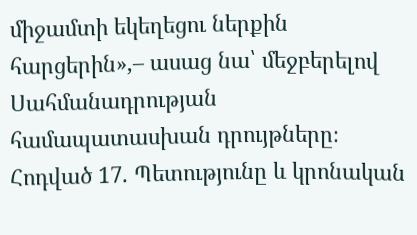միջամտի եկեղեցու ներքին հարցերին»,– ասաց նա՝ մեջբերելով Սահմանադրության համապատասխան դրույթները։
Հոդված 17. Պետությունը և կրոնական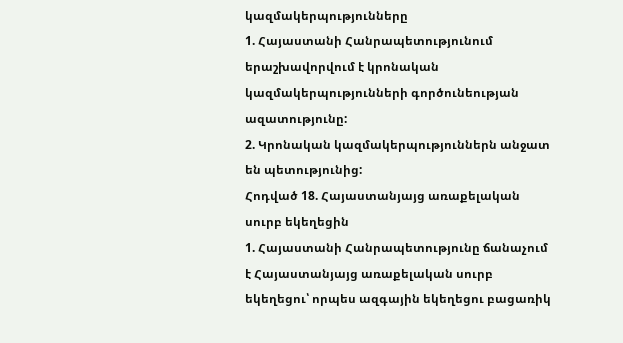կազմակերպությունները
1. Հայաստանի Հանրապետությունում երաշխավորվում է կրոնական կազմակերպությունների գործունեության ազատությունը:
2. Կրոնական կազմակերպություններն անջատ են պետությունից:
Հոդված 18. Հայաստանյայց առաքելական սուրբ եկեղեցին
1. Հայաստանի Հանրապետությունը ճանաչում է Հայաստանյայց առաքելական սուրբ եկեղեցու՝ որպես ազգային եկեղեցու բացառիկ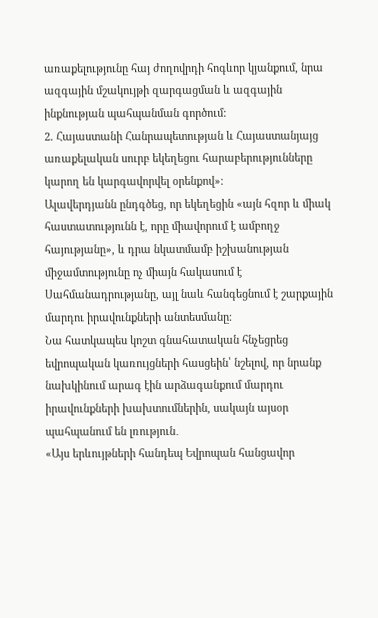առաքելությունը հայ ժողովրդի հոգևոր կյանքում, նրա ազգային մշակույթի զարգացման և ազգային ինքնության պահպանման գործում:
2. Հայաստանի Հանրապետության և Հայաստանյայց առաքելական սուրբ եկեղեցու հարաբերությունները կարող են կարգավորվել օրենքով»։
Ալավերդյանն ընդգծեց, որ եկեղեցին «այն հզոր և միակ հաստատությունն է, որը միավորում է ամբողջ հայությանը», և դրա նկատմամբ իշխանության միջամտությունը ոչ միայն հակասում է Սահմանադրությանը, այլ նաև հանգեցնում է շարքային մարդու իրավունքների անտեսմանը։
Նա հատկապես կոշտ գնահատական հնչեցրեց եվրոպական կառույցների հասցեին՝ նշելով, որ նրանք նախկինում արագ էին արձագանքում մարդու իրավունքների խախտումներին, սակայն այսօր պահպանում են լռություն․
«Այս երևույթների հանդեպ Եվրոպան հանցավոր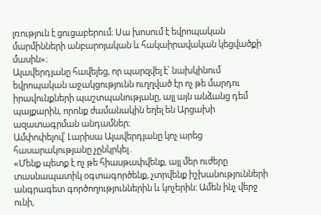լռություն է ցուցաբերում։ Սա խոսում է եվրոպական մարմինների անբարոյական և հակաիրավական կեցվածքի մասին»։
Ալավերդյանը հավելեց, որ պարզվել է՝ նախկինում եվրոպական աջակցությունն ուղղված էր ոչ թե մարդու իրավունքների պաշտպանությանը, այլ այն անձանց դեմ պայքարին, որոնք ժամանակին եղել են Արցախի ազատագրման անդամներ։
Ամփոփելով՝ Լարիսա Ալավերդյանը կոչ արեց հասարակությանը չընկրկել․
«Մենք պետք է ոչ թե հիասթափվենք, այլ մեր ուժերը տասնապատիկ օգտագործենք, չտրվենք իշխանությունների անգրագետ գործողություններին և կոչերին։ Ամեն ինչ վերջ ունի,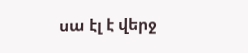սա էլ է վերջ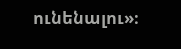ունենալու»։